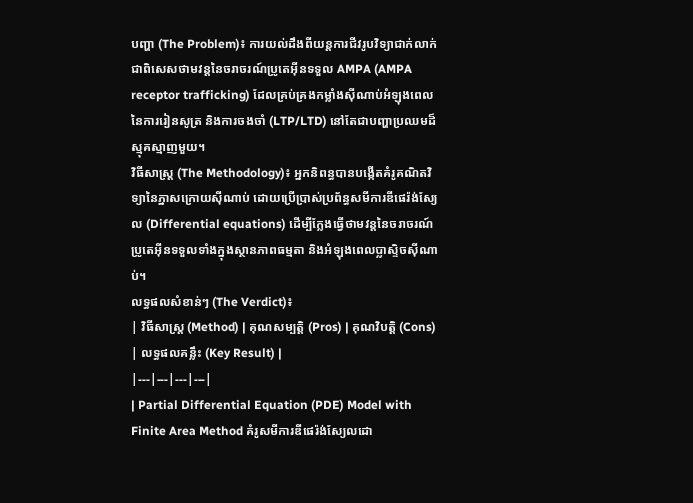បញ្ហា (The Problem)៖ ការយល់ដឹងពីយន្តការជីវរូបវិទ្យាជាក់លាក់ ជាពិសេសថាមវន្តនៃចរាចរណ៍ប្រូតេអ៊ីនទទួល AMPA (AMPA receptor trafficking) ដែលគ្រប់គ្រងកម្លាំងស៊ីណាប់អំឡុងពេលនៃការរៀនសូត្រ និងការចងចាំ (LTP/LTD) នៅតែជាបញ្ហាប្រឈមដ៏ស្មុគស្មាញមួយ។
វិធីសាស្ត្រ (The Methodology)៖ អ្នកនិពន្ធបានបង្កើតគំរូគណិតវិទ្យានៃភ្នាសក្រោយស៊ីណាប់ ដោយប្រើប្រាស់ប្រព័ន្ធសមីការឌីផេរ៉ង់ស្យែល (Differential equations) ដើម្បីក្លែងធ្វើថាមវន្តនៃចរាចរណ៍ប្រូតេអ៊ីនទទួលទាំងក្នុងស្ថានភាពធម្មតា និងអំឡុងពេលប្លាស្ទិចស៊ីណាប់។
លទ្ធផលសំខាន់ៗ (The Verdict)៖
| វិធីសាស្ត្រ (Method) | គុណសម្បត្តិ (Pros) | គុណវិបត្តិ (Cons) | លទ្ធផលគន្លឹះ (Key Result) |
|---|---|---|---|
| Partial Differential Equation (PDE) Model with Finite Area Method គំរូសមីការឌីផេរ៉ង់ស្យែលដោ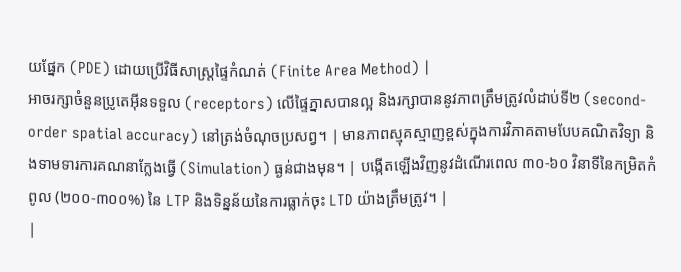យផ្នែក (PDE) ដោយប្រើវិធីសាស្ត្រផ្ទៃកំណត់ (Finite Area Method) |
អាចរក្សាចំនួនប្រូតេអ៊ីនទទួល (receptors) លើផ្ទៃភ្នាសបានល្អ និងរក្សាបាននូវភាពត្រឹមត្រូវលំដាប់ទី២ (second-order spatial accuracy) នៅត្រង់ចំណុចប្រសព្វ។ | មានភាពស្មុគស្មាញខ្ពស់ក្នុងការវិភាគតាមបែបគណិតវិទ្យា និងទាមទារការគណនាក្លែងធ្វើ (Simulation) ធ្ងន់ជាងមុន។ | បង្កើតឡើងវិញនូវដំណើរពេល ៣០-៦០ វិនាទីនៃកម្រិតកំពូល (២០០-៣០០%) នៃ LTP និងទិន្នន័យនៃការធ្លាក់ចុះ LTD យ៉ាងត្រឹមត្រូវ។ |
|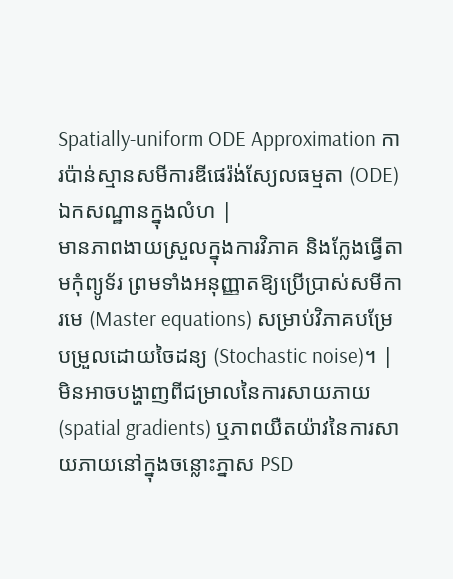Spatially-uniform ODE Approximation ការប៉ាន់ស្មានសមីការឌីផេរ៉ង់ស្យែលធម្មតា (ODE) ឯកសណ្ឋានក្នុងលំហ |
មានភាពងាយស្រួលក្នុងការវិភាគ និងក្លែងធ្វើតាមកុំព្យូទ័រ ព្រមទាំងអនុញ្ញាតឱ្យប្រើប្រាស់សមីការមេ (Master equations) សម្រាប់វិភាគបម្រែបម្រួលដោយចៃដន្យ (Stochastic noise)។ | មិនអាចបង្ហាញពីជម្រាលនៃការសាយភាយ (spatial gradients) ឬភាពយឺតយ៉ាវនៃការសាយភាយនៅក្នុងចន្លោះភ្នាស PSD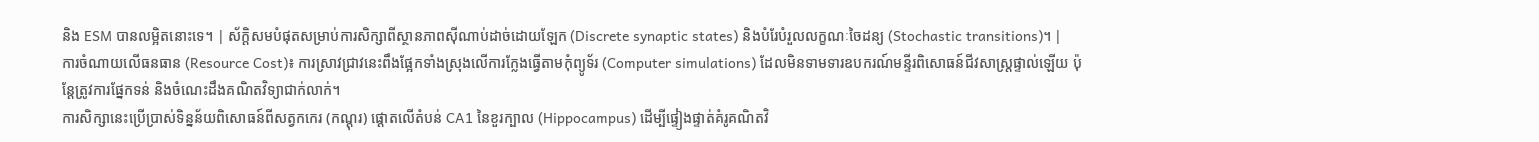និង ESM បានលម្អិតនោះទេ។ | ស័ក្តិសមបំផុតសម្រាប់ការសិក្សាពីស្ថានភាពស៊ីណាប់ដាច់ដោយឡែក (Discrete synaptic states) និងបំរែបំរួលលក្ខណៈចៃដន្យ (Stochastic transitions)។ |
ការចំណាយលើធនធាន (Resource Cost)៖ ការស្រាវជ្រាវនេះពឹងផ្អែកទាំងស្រុងលើការក្លែងធ្វើតាមកុំព្យូទ័រ (Computer simulations) ដែលមិនទាមទារឧបករណ៍មន្ទីរពិសោធន៍ជីវសាស្ត្រផ្ទាល់ឡើយ ប៉ុន្តែត្រូវការផ្នែកទន់ និងចំណេះដឹងគណិតវិទ្យាជាក់លាក់។
ការសិក្សានេះប្រើប្រាស់ទិន្នន័យពិសោធន៍ពីសត្វកកេរ (កណ្ដុរ) ផ្តោតលើតំបន់ CA1 នៃខួរក្បាល (Hippocampus) ដើម្បីផ្ទៀងផ្ទាត់គំរូគណិតវិ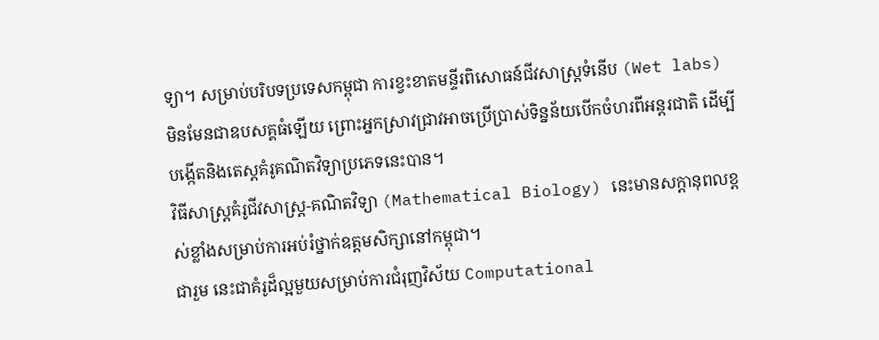ទ្យា។ សម្រាប់បរិបទប្រទេសកម្ពុជា ការខ្វះខាតមន្ទីរពិសោធន៍ជីវសាស្ត្រទំនើប (Wet labs) មិនមែនជាឧបសគ្គធំឡើយ ព្រោះអ្នកស្រាវជ្រាវអាចប្រើប្រាស់ទិន្នន័យបើកចំហរពីអន្តរជាតិ ដើម្បីបង្កើតនិងតេស្តគំរូគណិតវិទ្យាប្រភេទនេះបាន។
វិធីសាស្ត្រគំរូជីវសាស្រ្ត-គណិតវិទ្យា (Mathematical Biology) នេះមានសក្តានុពលខ្ពស់ខ្លាំងសម្រាប់ការអប់រំថ្នាក់ឧត្តមសិក្សានៅកម្ពុជា។
ជារួម នេះជាគំរូដ៏ល្អមួយសម្រាប់ការជំរុញវិស័យ Computational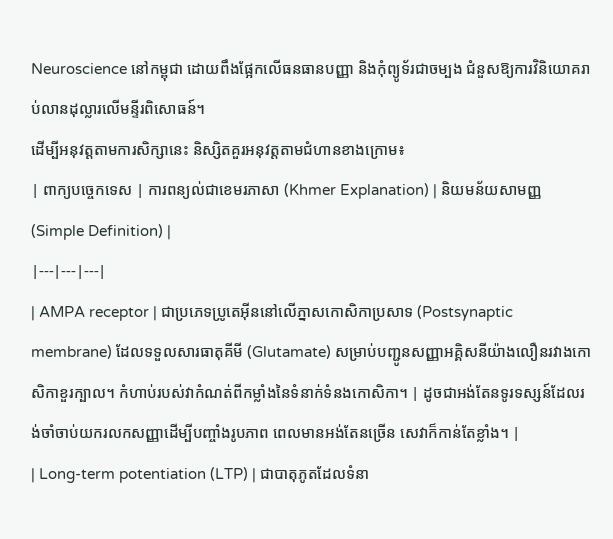Neuroscience នៅកម្ពុជា ដោយពឹងផ្អែកលើធនធានបញ្ញា និងកុំព្យូទ័រជាចម្បង ជំនួសឱ្យការវិនិយោគរាប់លានដុល្លារលើមន្ទីរពិសោធន៍។
ដើម្បីអនុវត្តតាមការសិក្សានេះ និស្សិតគួរអនុវត្តតាមជំហានខាងក្រោម៖
| ពាក្យបច្ចេកទេស | ការពន្យល់ជាខេមរភាសា (Khmer Explanation) | និយមន័យសាមញ្ញ (Simple Definition) |
|---|---|---|
| AMPA receptor | ជាប្រភេទប្រូតេអ៊ីននៅលើភ្នាសកោសិកាប្រសាទ (Postsynaptic membrane) ដែលទទួលសារធាតុគីមី (Glutamate) សម្រាប់បញ្ជូនសញ្ញាអគ្គិសនីយ៉ាងលឿនរវាងកោសិកាខួរក្បាល។ កំហាប់របស់វាកំណត់ពីកម្លាំងនៃទំនាក់ទំនងកោសិកា។ | ដូចជាអង់តែនទូរទស្សន៍ដែលរង់ចាំចាប់យករលកសញ្ញាដើម្បីបញ្ចាំងរូបភាព ពេលមានអង់តែនច្រើន សេវាក៏កាន់តែខ្លាំង។ |
| Long-term potentiation (LTP) | ជាបាតុភូតដែលទំនា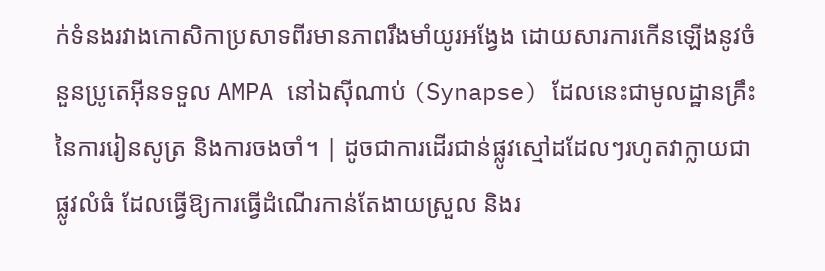ក់ទំនងរវាងកោសិកាប្រសាទពីរមានភាពរឹងមាំយូរអង្វែង ដោយសារការកើនឡើងនូវចំនួនប្រូតេអ៊ីនទទួល AMPA នៅឯស៊ីណាប់ (Synapse) ដែលនេះជាមូលដ្ឋានគ្រឹះនៃការរៀនសូត្រ និងការចងចាំ។ | ដូចជាការដើរជាន់ផ្លូវស្មៅដដែលៗរហូតវាក្លាយជាផ្លូវលំធំ ដែលធ្វើឱ្យការធ្វើដំណើរកាន់តែងាយស្រួល និងរ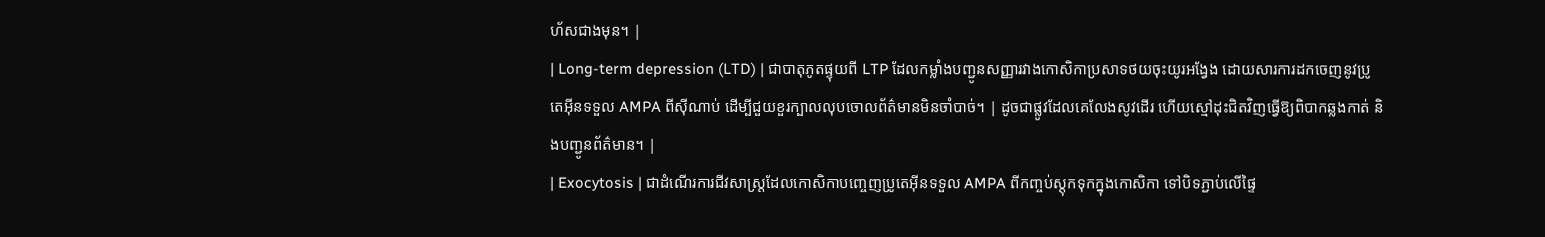ហ័សជាងមុន។ |
| Long-term depression (LTD) | ជាបាតុភូតផ្ទុយពី LTP ដែលកម្លាំងបញ្ជូនសញ្ញារវាងកោសិកាប្រសាទថយចុះយូរអង្វែង ដោយសារការដកចេញនូវប្រូតេអ៊ីនទទួល AMPA ពីស៊ីណាប់ ដើម្បីជួយខួរក្បាលលុបចោលព័ត៌មានមិនចាំបាច់។ | ដូចជាផ្លូវដែលគេលែងសូវដើរ ហើយស្មៅដុះជិតវិញធ្វើឱ្យពិបាកឆ្លងកាត់ និងបញ្ជូនព័ត៌មាន។ |
| Exocytosis | ជាដំណើរការជីវសាស្ត្រដែលកោសិកាបញ្ចេញប្រូតេអ៊ីនទទួល AMPA ពីកញ្ចប់ស្តុកទុកក្នុងកោសិកា ទៅបិទភ្ជាប់លើផ្ទៃ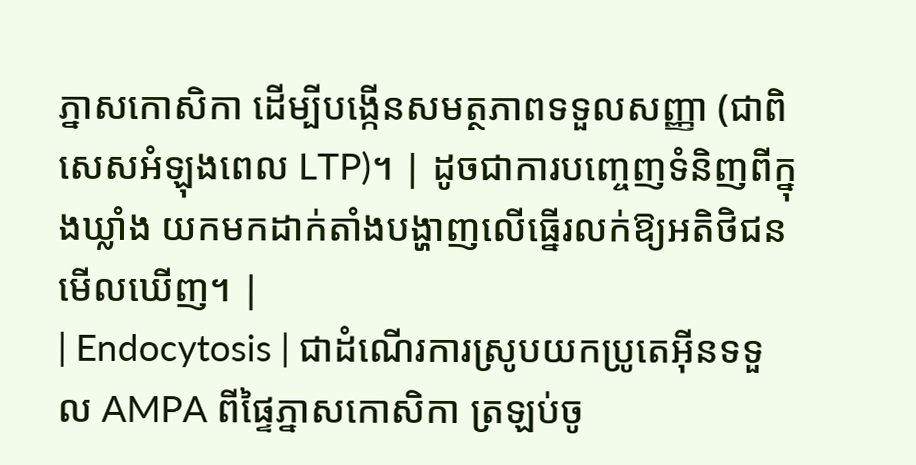ភ្នាសកោសិកា ដើម្បីបង្កើនសមត្ថភាពទទួលសញ្ញា (ជាពិសេសអំឡុងពេល LTP)។ | ដូចជាការបញ្ចេញទំនិញពីក្នុងឃ្លាំង យកមកដាក់តាំងបង្ហាញលើធ្នើរលក់ឱ្យអតិថិជនមើលឃើញ។ |
| Endocytosis | ជាដំណើរការស្រូបយកប្រូតេអ៊ីនទទួល AMPA ពីផ្ទៃភ្នាសកោសិកា ត្រឡប់ចូ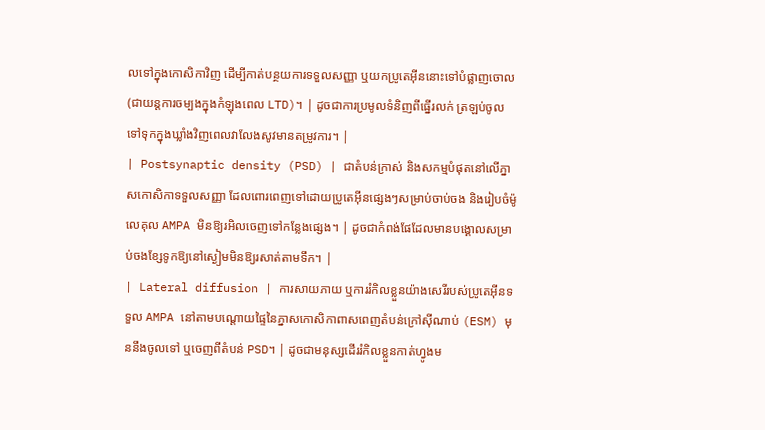លទៅក្នុងកោសិកាវិញ ដើម្បីកាត់បន្ថយការទទួលសញ្ញា ឬយកប្រូតេអ៊ីននោះទៅបំផ្លាញចោល (ជាយន្តការចម្បងក្នុងកំឡុងពេល LTD)។ | ដូចជាការប្រមូលទំនិញពីធ្នើរលក់ ត្រឡប់ចូលទៅទុកក្នុងឃ្លាំងវិញពេលវាលែងសូវមានតម្រូវការ។ |
| Postsynaptic density (PSD) | ជាតំបន់ក្រាស់ និងសកម្មបំផុតនៅលើភ្នាសកោសិកាទទួលសញ្ញា ដែលពោរពេញទៅដោយប្រូតេអ៊ីនផ្សេងៗសម្រាប់ចាប់ចង និងរៀបចំម៉ូលេគុល AMPA មិនឱ្យរអិលចេញទៅកន្លែងផ្សេង។ | ដូចជាកំពង់ផែដែលមានបង្គោលសម្រាប់ចងខ្សែទូកឱ្យនៅស្ងៀមមិនឱ្យរសាត់តាមទឹក។ |
| Lateral diffusion | ការសាយភាយ ឬការរំកិលខ្លួនយ៉ាងសេរីរបស់ប្រូតេអ៊ីនទទួល AMPA នៅតាមបណ្តោយផ្ទៃនៃភ្នាសកោសិកាពាសពេញតំបន់ក្រៅស៊ីណាប់ (ESM) មុននឹងចូលទៅ ឬចេញពីតំបន់ PSD។ | ដូចជាមនុស្សដើររំកិលខ្លួនកាត់ហ្វូងម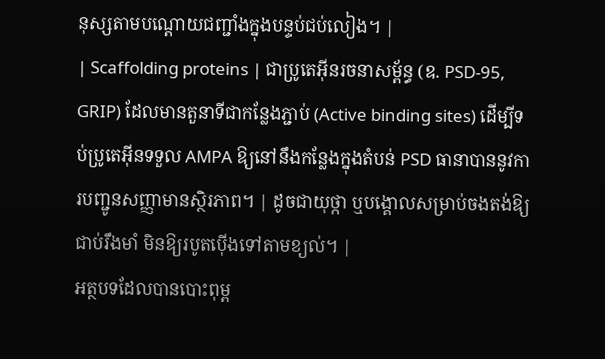នុស្សតាមបណ្តោយជញ្ជាំងក្នុងបន្ទប់ជប់លៀង។ |
| Scaffolding proteins | ជាប្រូតេអ៊ីនរចនាសម្ព័ន្ធ (ឧ. PSD-95, GRIP) ដែលមានតួនាទីជាកន្លែងភ្ជាប់ (Active binding sites) ដើម្បីទប់ប្រូតេអ៊ីនទទួល AMPA ឱ្យនៅនឹងកន្លែងក្នុងតំបន់ PSD ធានាបាននូវការបញ្ជូនសញ្ញាមានស្ថិរភាព។ | ដូចជាយុថ្កា ឬបង្គោលសម្រាប់ចងតង់ឱ្យជាប់រឹងមាំ មិនឱ្យរបូតប៉ើងទៅតាមខ្យល់។ |
អត្ថបទដែលបានបោះពុម្ព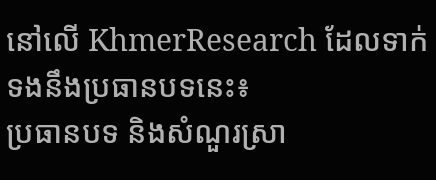នៅលើ KhmerResearch ដែលទាក់ទងនឹងប្រធានបទនេះ៖
ប្រធានបទ និងសំណួរស្រា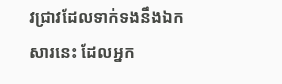វជ្រាវដែលទាក់ទងនឹងឯកសារនេះ ដែលអ្នក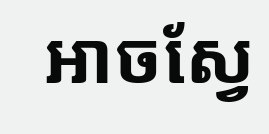អាចស្វែ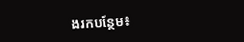ងរកបន្ថែម៖